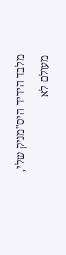מלבד הידיד היס"מניק שלי, מעולם לא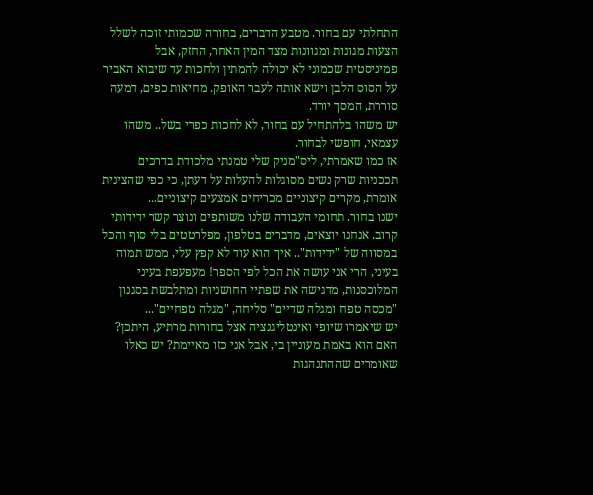התחלתי עם בחור. מטבע הדברים, בחורה שכמותי זוכה לשלל הצעות מגונות ומגוונות מצד המין האחר, החזק, אבל פמיניסטית שכמוני לא יכולה להמתין ולחכות עד שיבוא האביר על הסוס הלבן וישא אותה לעבר האופק. מחיאות כפים, דמעה סוררת, המסך יורד.
יש משהו בלהתחיל עם בחור, לא לחכות כפרי בשל.. משהו עצמאי, חופשי לבחור.
אז כמו שאמרתי, ליס"מניק שלי טמנתי מלכודת בדרכים תככניות שרק נשים מסוגלות להעלות על דעתן, כי כפי שהצינית אומרת, מקרים קיצוניים מכריחים אמצעים קיצוניים...
ישנו בחור. תחומי העבודה שלנו משותפים ונוצר קשר ידידותי קרוב. אנחנו יוצאים, מדברים בטלפון, מפלרטטים בלי סוף והכל במסווה של "ידידות".. איך הוא עוד לא קפץ עלי, ממש תמוה בעיני, הרי אני עושה את הכל לפי הספר! מעפעפת בעיני המלוכסנות, מדגישה את שפתיי החושניות ומתלבשת בסגנון "מכסה טפח ומגלה שדיים" סליחה, "מגלה טפחיים"...
יש שיאמרו שיופי ואינטליגנציה אצל בחורות מרתיע, היתכן? האם הוא באמת מעוניין בי, אבל אני כזו מאיימת? יש כאלו שאומרים שההתנהגות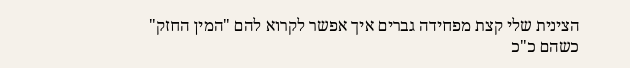הצינית שלי קצת מפחידה גברים איך אפשר לקרוא להם "המין החזק" כשהם כ"כ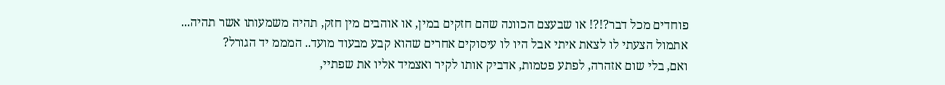פוחדים מכל דבר?!?! או שבעצם הכוונה שהם חזקים במין, או אוהבים מין חזק, תהיה משמעותו אשר תהיה...
אתמול הצעתי לו לצאת איתי אבל היו לו עיסוקים אחרים שהוא קבע מבעוד מועד.. המממ יד הגורל?
ואם, בלי שום אזהרה, לפתע פטמות, אדביק אותו לקיר ואצמיד אליו את שפתיי,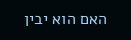האם הוא יבין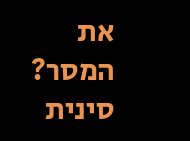את המסר?
סינית